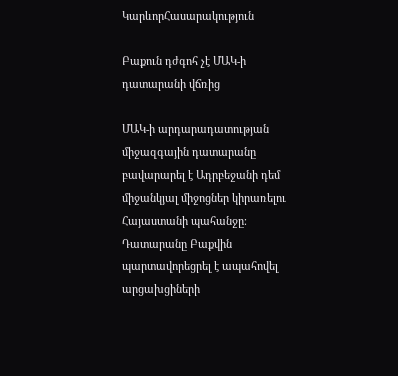ԿարևորՀասարակություն

Բաքուն դժգոհ չէ ՄԱԿ-ի դատարանի վճռից

ՄԱԿ-ի արդարադատության միջազգային դատարանը բավարարել է Ադրբեջանի դեմ միջանկյալ միջոցներ կիրառելու Հայաստանի պահանջը։ Դատարանը Բաքվին պարտավորեցրել է ապահովել արցախցիների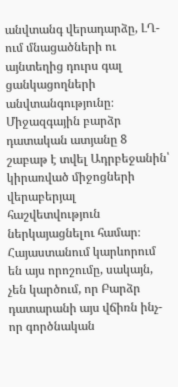անվտանգ վերադարձը, ԼՂ-ում մնացածների ու այնտեղից դուրս գալ ցանկացողների անվտանգությունը։ Միջազգային բարձր դատական ատյանը 8 շաբաթ է տվել Ադրբեջանին՝ կիրառված միջոցների վերաբերյալ հաշվետվություն ներկայացնելու համար։ Հայաստանում կարևորում են այս որոշումը, սակայն, չեն կարծում, որ Բարձր դատարանի այս վճիռն ինչ-որ գործնական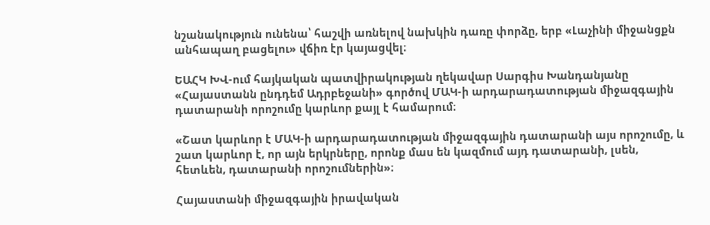նշանակություն ունենա՝ հաշվի առնելով նախկին դառը փորձը, երբ «Լաչինի միջանցքն անհապաղ բացելու» վճիռ էր կայացվել։

ԵԱՀԿ ԽՎ-ում հայկական պատվիրակության ղեկավար Սարգիս Խանդանյանը «Հայաստանն ընդդեմ Ադրբեջանի» գործով ՄԱԿ-ի արդարադատության միջազգային դատարանի որոշումը կարևոր քայլ է համարում։

«Շատ կարևոր է ՄԱԿ-ի արդարադատության միջազգային դատարանի այս որոշումը, և շատ կարևոր է, որ այն երկրները, որոնք մաս են կազմում այդ դատարանի, լսեն, հետևեն, դատարանի որոշումներին»։

Հայաստանի միջազգային իրավական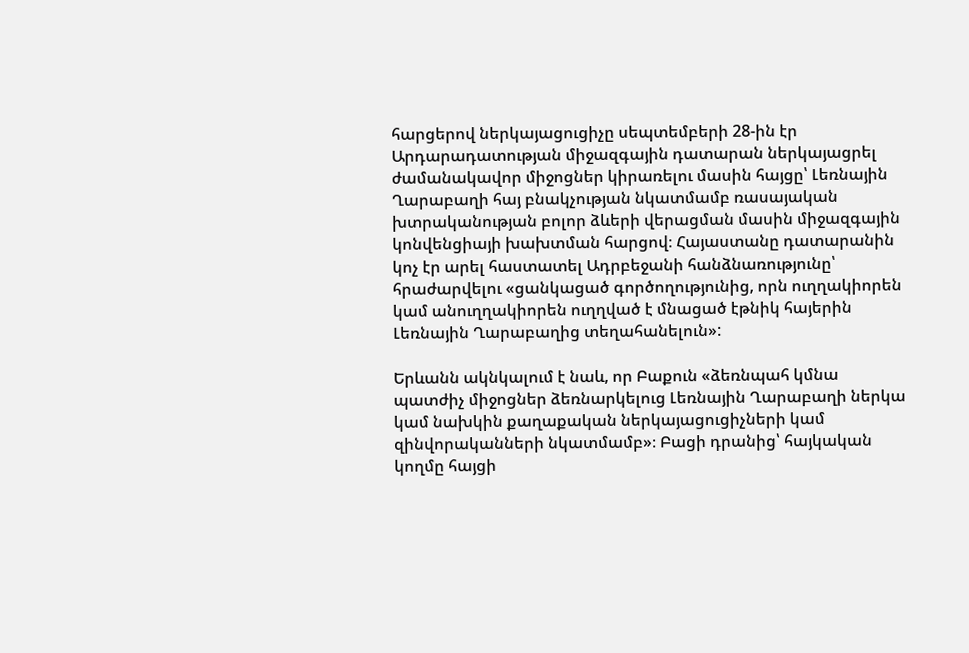հարցերով ներկայացուցիչը սեպտեմբերի 28-ին էր Արդարադատության միջազգային դատարան ներկայացրել ժամանակավոր միջոցներ կիրառելու մասին հայցը՝ Լեռնային Ղարաբաղի հայ բնակչության նկատմամբ ռասայական խտրականության բոլոր ձևերի վերացման մասին միջազգային կոնվենցիայի խախտման հարցով։ Հայաստանը դատարանին կոչ էր արել հաստատել Ադրբեջանի հանձնառությունը՝ հրաժարվելու «ցանկացած գործողությունից, որն ուղղակիորեն կամ անուղղակիորեն ուղղված է մնացած էթնիկ հայերին Լեռնային Ղարաբաղից տեղահանելուն»:

Երևանն ակնկալում է նաև, որ Բաքուն «ձեռնպահ կմնա պատժիչ միջոցներ ձեռնարկելուց Լեռնային Ղարաբաղի ներկա կամ նախկին քաղաքական ներկայացուցիչների կամ զինվորականների նկատմամբ»։ Բացի դրանից՝ հայկական կողմը հայցի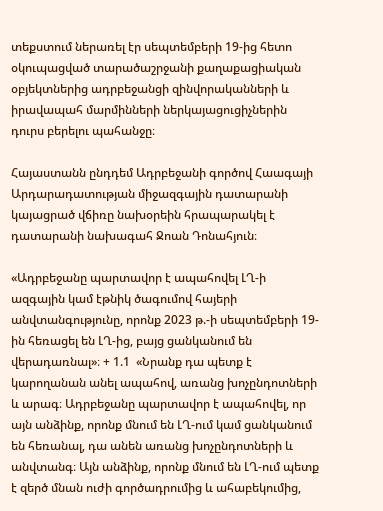տեքստում ներառել էր սեպտեմբերի 19-ից հետո  օկուպացված տարածաշրջանի քաղաքացիական օբյեկտներից ադրբեջանցի զինվորականների և իրավապահ մարմինների ներկայացուցիչներին դուրս բերելու պահանջը։

Հայաստանն ընդդեմ Ադրբեջանի գործով Հաագայի Արդարադատության միջազգային դատարանի կայացրած վճիռը նախօրեին հրապարակել է դատարանի նախագահ Ջոան Դոնահյուն։

«Ադրբեջանը պարտավոր է ապահովել ԼՂ-ի ազգային կամ էթնիկ ծագումով հայերի անվտանգությունը, որոնք 2023 թ.-ի սեպտեմբերի 19-ին հեռացել են ԼՂ-ից, բայց ցանկանում են վերադառնալ»։ + 1.1  «Նրանք դա պետք է կարողանան անել ապահով, առանց խոչընդոտների և արագ։ Ադրբեջանը պարտավոր է ապահովել, որ այն անձինք, որոնք մնում են ԼՂ-ում կամ ցանկանում են հեռանալ, դա անեն առանց խոչընդոտների և անվտանգ։ Այն անձինք, որոնք մնում են ԼՂ-ում պետք է զերծ մնան ուժի գործադրումից և ահաբեկումից,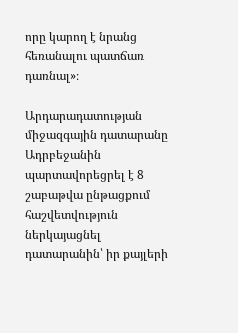որը կարող է նրանց հեռանալու պատճառ դառնալ»։

Արդարադատության միջազգային դատարանը Ադրբեջանին պարտավորեցրել է 8 շաբաթվա ընթացքում հաշվետվություն ներկայացնել դատարանին՝ իր քայլերի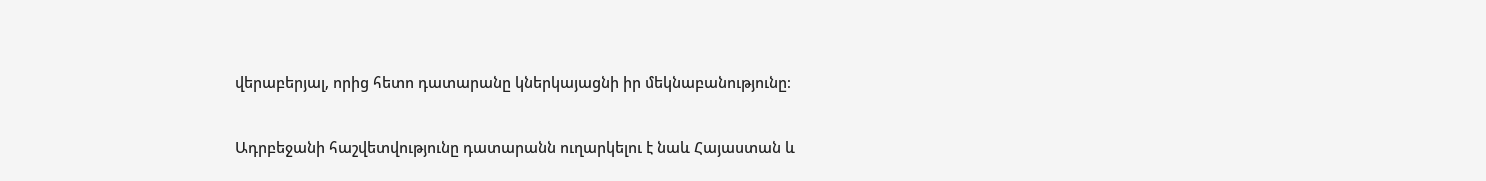վերաբերյալ, որից հետո դատարանը կներկայացնի իր մեկնաբանությունը։

Ադրբեջանի հաշվետվությունը դատարանն ուղարկելու է նաև Հայաստան և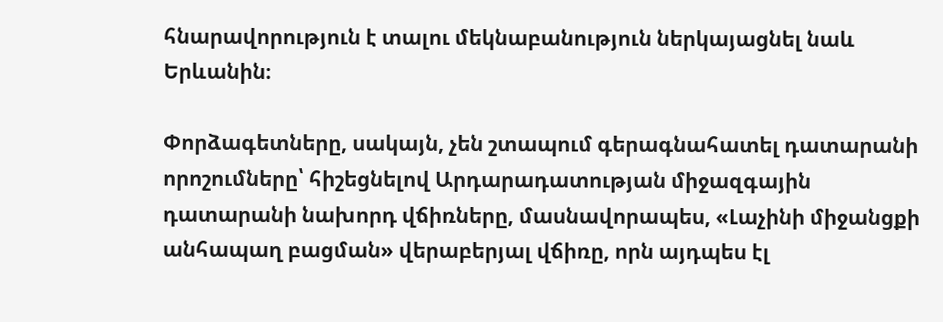հնարավորություն է տալու մեկնաբանություն ներկայացնել նաև Երևանին։

Փորձագետները, սակայն, չեն շտապում գերագնահատել դատարանի որոշումները՝ հիշեցնելով Արդարադատության միջազգային դատարանի նախորդ վճիռները, մասնավորապես, «Լաչինի միջանցքի անհապաղ բացման» վերաբերյալ վճիռը, որն այդպես էլ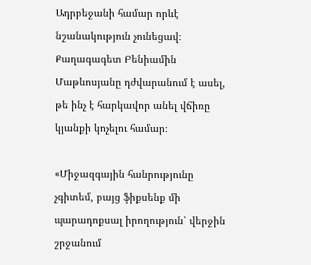Ադրբեջանի համար որևէ նշանակություն չունեցավ։ Քաղագագետ Բենիամին Մաթևոսյանը դժվարանում է ասել, թե ինչ է հարկավոր անել վճիռը կյանքի կոչելու համար։

«Միջազգային հանրությունը չգիտեմ, բայց ֆիքսենք մի պարադոքսալ իրողություն՝ վերջին շրջանում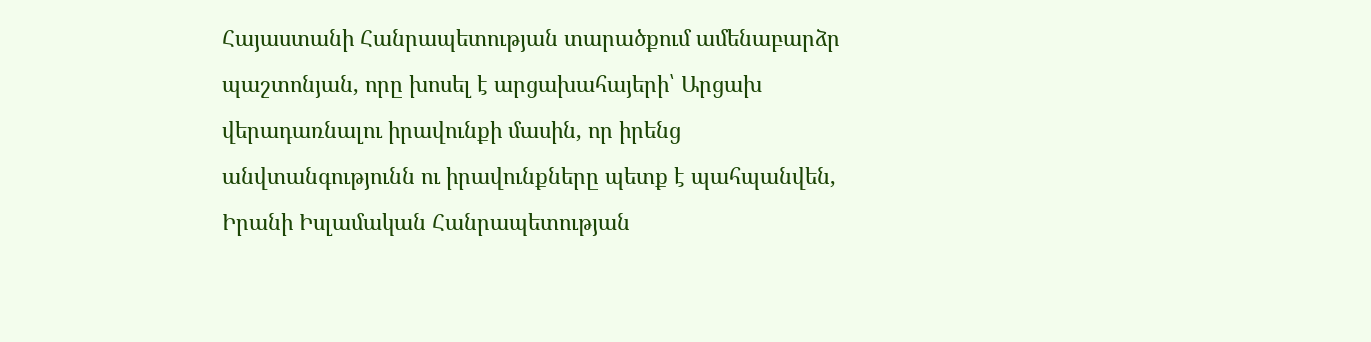Հայաստանի Հանրապետության տարածքում ամենաբարձր պաշտոնյան, որը խոսել է արցախահայերի՝ Արցախ վերադառնալու իրավունքի մասին, որ իրենց անվտանգությունն ու իրավունքները պետք է պահպանվեն, Իրանի Իսլամական Հանրապետության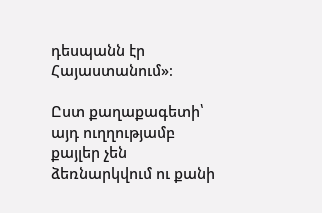դեսպանն էր Հայաստանում»։

Ըստ քաղաքագետի՝ այդ ուղղությամբ քայլեր չեն ձեռնարկվում ու քանի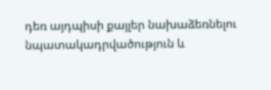դեռ այդպիսի քայլեր նախաձեռնելու նպատակադրվածություն և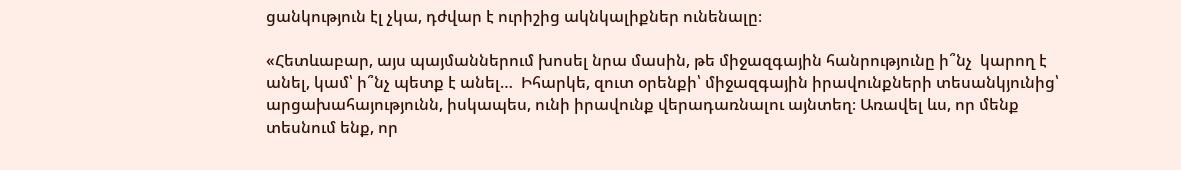ցանկություն էլ չկա, դժվար է ուրիշից ակնկալիքներ ունենալը։

«Հետևաբար, այս պայմաններում խոսել նրա մասին, թե միջազգային հանրությունը ի՞նչ  կարող է անել, կամ՝ ի՞նչ պետք է անել…  Իհարկե, զուտ օրենքի՝ միջազգային իրավունքների տեսանկյունից՝ արցախահայությունն, իսկապես, ունի իրավունք վերադառնալու այնտեղ։ Առավել ևս, որ մենք տեսնում ենք, որ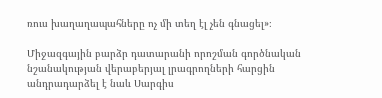ռուս խաղաղապահները ոչ մի տեղ էլ չեն գնացել»։

Միջազգային բարձր դատարանի որոշման գործնական նշանակության վերաբերյալ լրագրողների հարցին անդրադարձել է նաև Սարգիս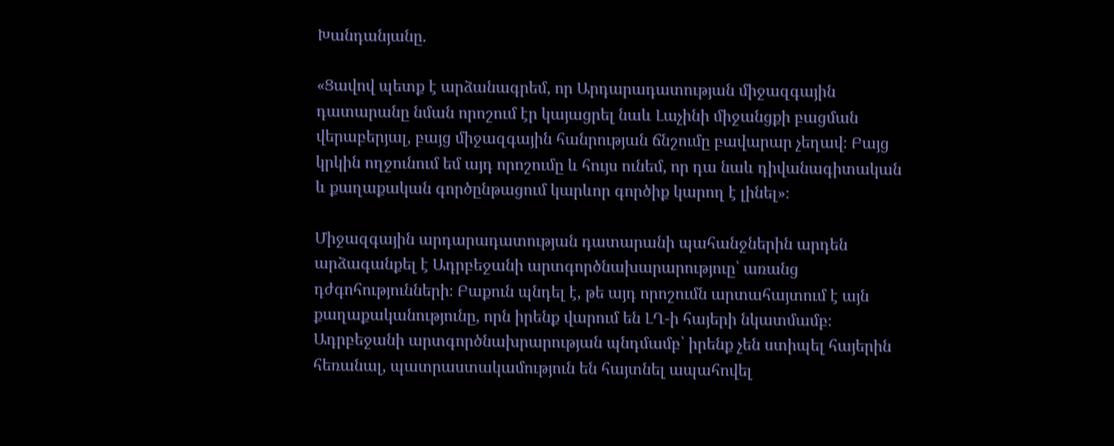Խանդանյանը.

«Ցավով պետք է արձանագրեմ, որ Արդարադատության միջազգային դատարանը նման որոշում էր կայացրել նաև Լաչինի միջանցքի բացման վերաբերյալ, բայց միջազգային հանրության ճնշումը բավարար չեղավ։ Բայց կրկին ողջունում եմ այդ որոշումը և հույս ունեմ, որ դա նաև դիվանագիտական և քաղաքական գործընթացում կարևոր գործիք կարող է լինել»։

Միջազգային արդարադատության դատարանի պահանջներին արդեն արձագանքել է Ադրբեջանի արտգործնախարարություը՝ առանց դժգոհությունների։ Բաքուն պնդել է, թե այդ որոշումն արտահայտում է այն քաղաքականությունը, որն իրենք վարում են ԼՂ-ի հայերի նկատմամբ։ Ադրբեջանի արտգործնախրարության պնդմամբ՝ իրենք չեն ստիպել հայերին հեռանալ, պատրաստակամություն են հայտնել ապահովել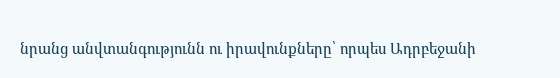նրանց անվտանգությունն ու իրավունքները՝ որպես Ադրբեջանի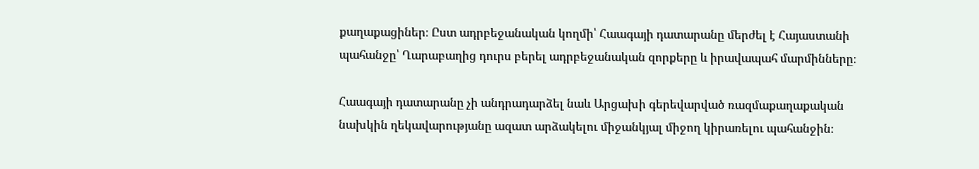քաղաքացիներ։ Ըստ ադրբեջանական կողմի՝ Հաագայի դատարանը մերժել է Հայաստանի պահանջը՝ Ղարաբաղից դուրս բերել ադրբեջանական զորքերը և իրավապահ մարմինները։

Հաագայի դատարանը չի անդրադարձել նաև Արցախի գերեվարված ռազմաքաղաքական նախկին ղեկավարությանը ազատ արձակելու միջանկյալ միջող կիրառելու պահանջին։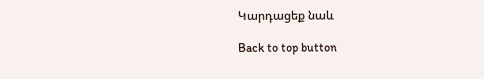Կարդացեք նաև

Back to top button